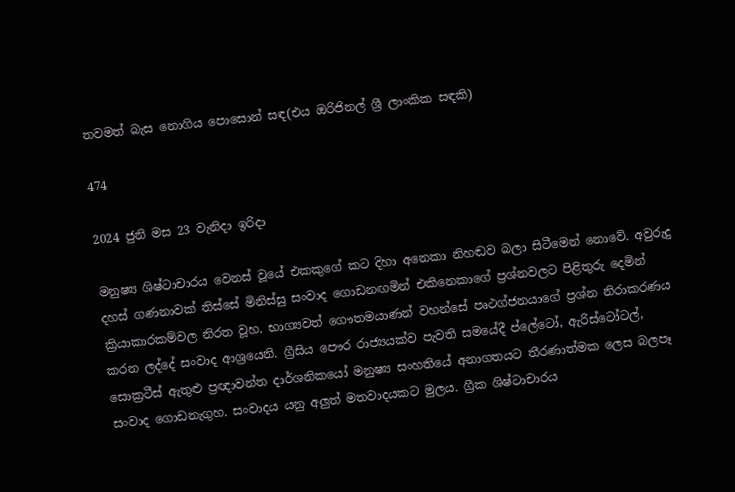තවමත් බැස නොගිය පොසොන් සඳ(එය ඔරිජිනල් ශ්‍රී ලාංකික සඳකි)

474

2024 ජුනි මස 23 වැනිදා ඉරිදා

මනුෂ්‍ය ශිෂ්ටාචාරය වෙනස් වූයේ එකකුගේ කට දිහා අනෙකා නිහඬව බලා සිටීමෙන් නොවේ. අවුරුදු දහස් ගණනාවක් තිස්සේ මිනිස්සු සංවාද ගොඩනඟමින් එකිනෙකාගේ ප්‍රශ්නවලට පිළිතුරු දෙමින් ක්‍රියාකාරකම්වල නිරත වූහ. භාග්‍යවත් ගෞතමයාණන් වහන්සේ පෘථග්ජනයාගේ ප්‍රශ්න නිරාකරණය කරන ලද්දේ සංවාද ආශ්‍රයෙනි. ග්‍රීසිය පෞර රාජ්‍යයක්ව පැවති සමයේදී ප්ලේටෝ, ඇරිස්ටෝටල්, සොක්‍රටීස් ඇතුළු ප්‍රඥාවන්ත දාර්ශනිකයෝ මනුෂ්‍ය සංහතියේ අනාගතයට තීරණාත්මක ලෙස බලපෑ සංවාද ගොඩනැගුහ. සංවාදය යනු අලුත් මතවාදයකට මුලය. ග්‍රීක ශිෂ්ටාචාරය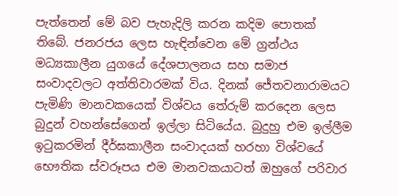පැත්තෙන් මේ බව පැහැදිලි කරන කදිම පොතක් තිබේ. ජනරජය ලෙස හැඳින්වෙන මේ ග්‍රන්ථය මධ්‍යකාලීන යුගයේ දේශපාලනය සහ සමාජ සංවාදවලට අත්තිවාරමක් විය. දිනක් ජේතවනාරාමයට පැමිණි මානවකයෙක් විශ්වය තේරුම් කරදෙන ලෙස බුදුන් වහන්සේගෙන් ඉල්ලා සිටියේය. බුදුහු එම ඉල්ලීම ඉටුකරමින් දීර්ඝකාලීන සංවාදයක් හරහා විශ්වයේ භෞතික ස්වරූපය එම මානවකයාටත් ඔහුගේ පරිවාර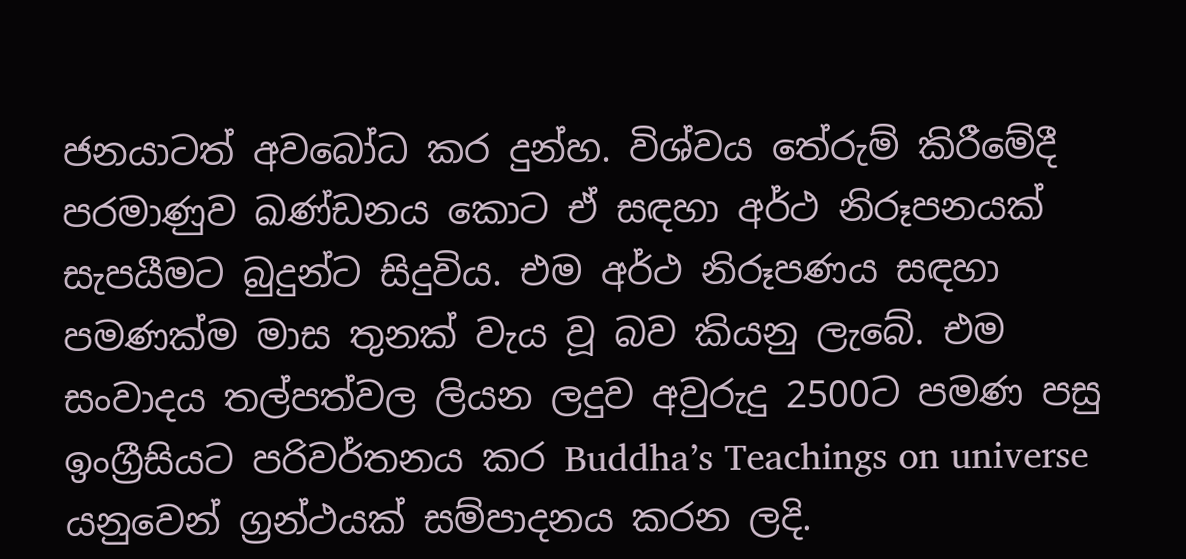ජනයාටත් අවබෝධ කර දුන්හ. විශ්වය තේරුම් කිරීමේදී පරමාණුව ඛණ්ඩනය කොට ඒ සඳහා අර්ථ නිරූපනයක් සැපයීමට බුදුන්ට සිදුවිය. එම අර්ථ නිරූපණය සඳහා පමණක්ම මාස තුනක් වැය වූ බව කියනු ලැබේ. එම සංවාදය තල්පත්වල ලියන ලදුව අවුරුදු 2500ට පමණ පසු ඉංග්‍රීසියට පරිවර්තනය කර Buddha’s Teachings on universe යනුවෙන් ග්‍රන්ථයක් සම්පාදනය කරන ලදි.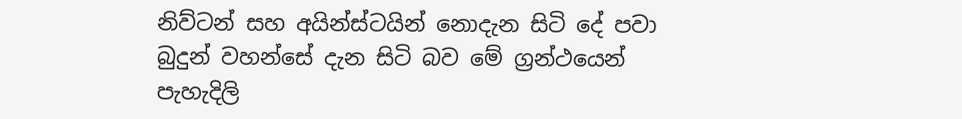නිව්ටන් සහ අයින්ස්ටයින් නොදැන සිටි දේ පවා බුදුන් වහන්සේ දැන සිටි බව මේ ග්‍රන්ථයෙන් පැහැදිලි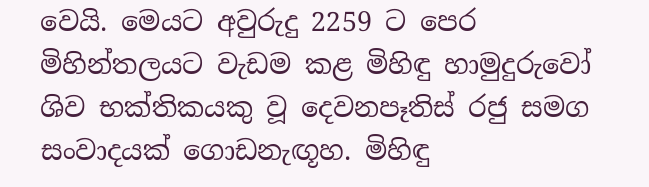වෙයි. මෙයට අවුරුදු 2259 ට පෙර මිහින්තලයට වැඩම කළ මිහිඳු හාමුදුරුවෝ ශිව භක්තිකයකු වූ දෙවනපෑතිස් රජු සමග සංවාදයක් ගොඩනැඟූහ. මිහිඳු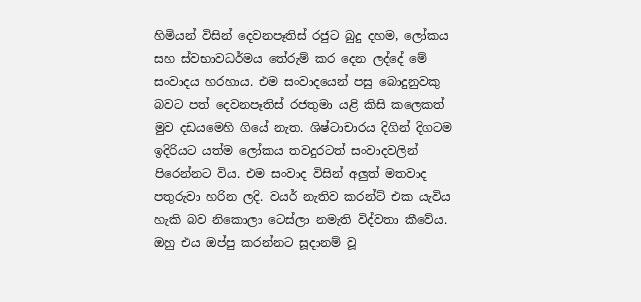හිමියන් විසින් දෙවනපෑතිස් රජුට බුදු දහම, ලෝකය සහ ස්වභාවධර්මය තේරුම් කර දෙන ලද්දේ මේ සංවාදය හරහාය. එම සංවාදයෙන් පසු බොදුනුවකු බවට පත් දෙවනපෑතිස් රජතුමා යළි කිසි කලෙකත් මුව දඩයමෙහි ගියේ නැත. ශිෂ්ටාචාරය දිගින් දිගටම ඉදිරියට යත්ම ලෝකය තවදුරටත් සංවාදවලින් පිරෙන්නට විය. එම සංවාද විසින් අලුත් මතවාද පතුරුවා හරින ලදි. වයර් නැතිව කරන්ට් එක යැවිය හැකි බව නිකොලා ටෙස්ලා නමැති විද්වතා කීවේය. ඔහු එය ඔප්පු කරන්නට සූදානම් වූ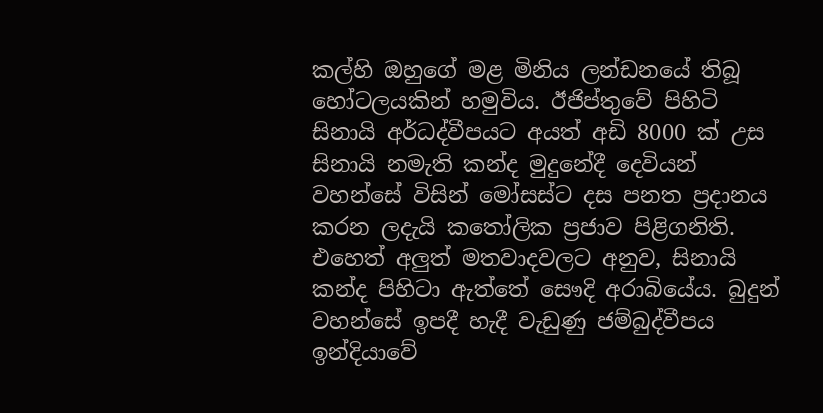කල්හි ඔහුගේ මළ මිනිය ලන්ඩනයේ තිබූ හෝටලයකින් හමුවිය. ඊජිප්තුවේ පිහිටි සිනායි අර්ධද්වීපයට අයත් අඩි 8000 ක් උස සිනායි නමැති කන්ද මුදුනේදී දෙවියන් වහන්සේ විසින් මෝසස්ට දස පනත ප්‍රදානය කරන ලදැයි කතෝලික ප්‍රජාව පිළිගනිති. එහෙත් අලුත් මතවාදවලට අනුව, සිනායි කන්ද පිහිටා ඇත්තේ සෞදි අරාබියේය. බුදුන් වහන්සේ ඉපදී හැදී වැඩුණු ජම්බුද්වීපය ඉන්දියාවේ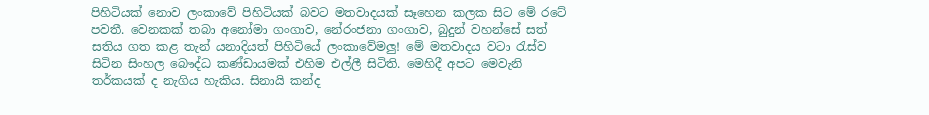පිහිටියක් නොව ලංකාවේ පිහිටියක් බවට මතවාදයක් සෑහෙන කලක සිට මේ රටේ පවතී. වෙනකක් තබා අනෝමා ගංගාව, නේරංජනා ගංගාව, බුදුන් වහන්සේ සත් සතිය ගත කළ තැන් යනාදියත් පිහිටියේ ලංකාවේමලු! මේ මතවාදය වටා රැස්ව සිටින සිංහල බෞද්ධ කණ්ඩායමක් එහිම එල්ලී සිටිති. මෙහිදී අපට මෙවැනි තර්කයක් ද නැගිය හැකිය. සිනායි කන්ද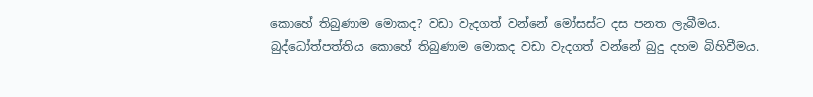කොහේ තිබුණාම මොකද? වඩා වැදගත් වන්නේ මෝසස්ට දස පනත ලැබීමය. බුද්ධෝත්පත්තිය කොහේ තිබුණාම මොකද වඩා වැදගත් වන්නේ බුදු දහම බිහිවීමය.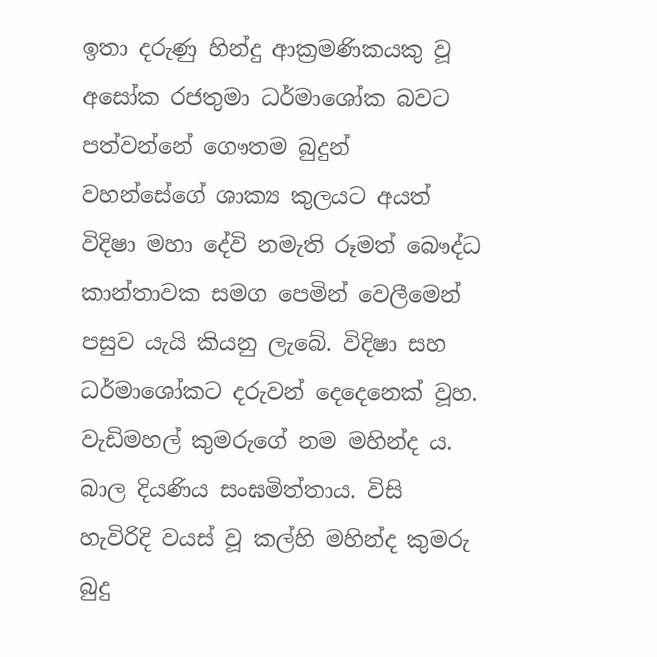ඉතා දරුණු හින්දු ආක්‍රමණිකයකු වූ අසෝක රජතුමා ධර්මාශෝක බවට පත්වන්නේ ගෞතම බුදුන් වහන්සේගේ ශාක්‍ය කුලයට අයත් විදිෂා මහා දේවි නමැති රූමත් බෞද්ධ කාන්තාවක සමග පෙමින් වෙලීමෙන් පසුව යැයි කියනු ලැබේ. විදිෂා සහ ධර්මාශෝකට දරුවන් දෙදෙනෙක් වූහ. වැඩිමහල් කුමරුගේ නම මහින්ද ය. බාල දියණිය සංඝමිත්තාය. විසි හැවිරිදි වයස් වූ කල්හි මහින්ද කුමරු බුදු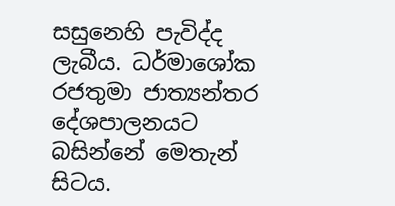සසුනෙහි පැවිද්ද ලැබීය. ධර්මාශෝක රජතුමා ජාත්‍යන්තර දේශපාලනයට බසින්නේ මෙතැන් සිටය.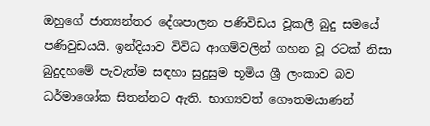ඔහුගේ ජාත්‍යන්තර දේශපාලන පණිවිඩය වූකලී බුදු සමයේ පණිවුඩයයි. ඉන්දියාව විවිධ ආගම්වලින් ගහන වූ රටක් නිසා බුදුදහමේ පැවැත්ම සඳහා සුදුසුම භූමිය ශ්‍රී ලංකාව බව ධර්මාශෝක සිතන්නට ඇති. භාග්‍යවත් ගෞතමයාණන්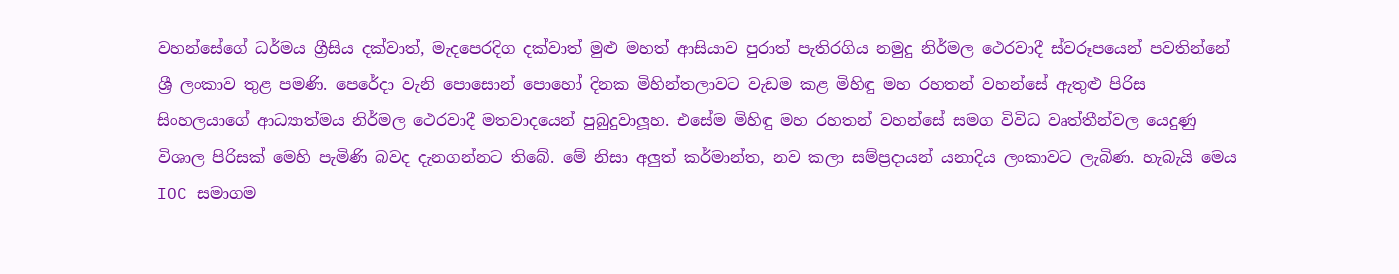වහන්සේගේ ධර්මය ග්‍රීසිය දක්වාත්, මැදපෙරදිග දක්වාත් මුළු මහත් ආසියාව පුරාත් පැතිරගිය නමුදු නිර්මල ථෙරවාදී ස්වරූපයෙන් පවතින්නේ ශ්‍රී ලංකාව තුළ පමණි. පෙරේදා වැනි පොසොන් පොහෝ දිනක මිහින්තලාවට වැඩම කළ මිහිඳු මහ රහතන් වහන්සේ ඇතුළු පිරිස සිංහලයාගේ ආධ්‍යාත්මය නිර්මල ථෙරවාදී මතවාදයෙන් පුබුදුවාලූහ. එසේම මිහිඳු මහ රහතන් වහන්සේ සමග විවිධ වෘත්තීන්වල යෙදුණු විශාල පිරිසක් මෙහි පැමිණි බවද දැනගන්නට තිබේ. මේ නිසා අලුත් කර්මාන්ත, නව කලා සම්ප්‍රදායන් යනාදිය ලංකාවට ලැබිණ. හැබැයි මෙය IOC සමාගම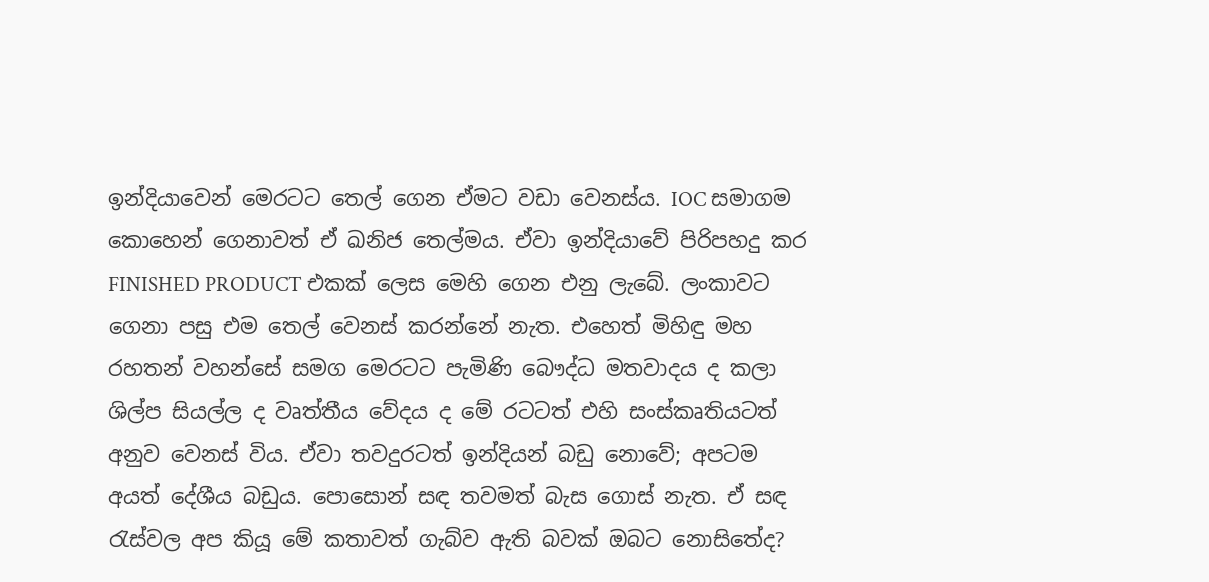ඉන්දියාවෙන් මෙරටට තෙල් ගෙන ඒමට වඩා වෙනස්ය. IOC සමාගම කොහෙන් ගෙනාවත් ඒ ඛනිජ තෙල්මය. ඒවා ඉන්දියාවේ පිරිපහදු කර FINISHED PRODUCT එකක් ලෙස මෙහි ගෙන එනු ලැබේ. ලංකාවට ගෙනා පසු එම තෙල් වෙනස් කරන්නේ නැත. එහෙත් මිහිඳු මහ රහතන් වහන්සේ සමග මෙරටට පැමිණි බෞද්ධ මතවාදය ද කලා ශිල්ප සියල්ල ද වෘත්තීය වේදය ද මේ රටටත් එහි සංස්කෘතියටත් අනුව වෙනස් විය. ඒවා තවදුරටත් ඉන්දියන් බඩු නොවේ; අපටම අයත් දේශීය බඩුය. පොසොන් සඳ තවමත් බැස ගොස් නැත. ඒ සඳ රැස්වල අප කියූ මේ කතාවත් ගැබ්ව ඇති බවක් ඔබට නොසිතේද?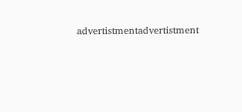advertistmentadvertistment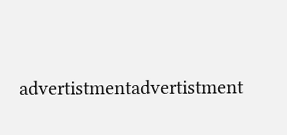advertistmentadvertistment